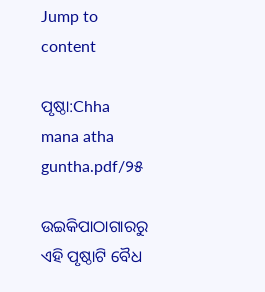Jump to content

ପୃଷ୍ଠା:Chha mana atha guntha.pdf/୨୫

ଉଇକିପାଠାଗାର‌ରୁ
ଏହି ପୃଷ୍ଠାଟି ବୈଧ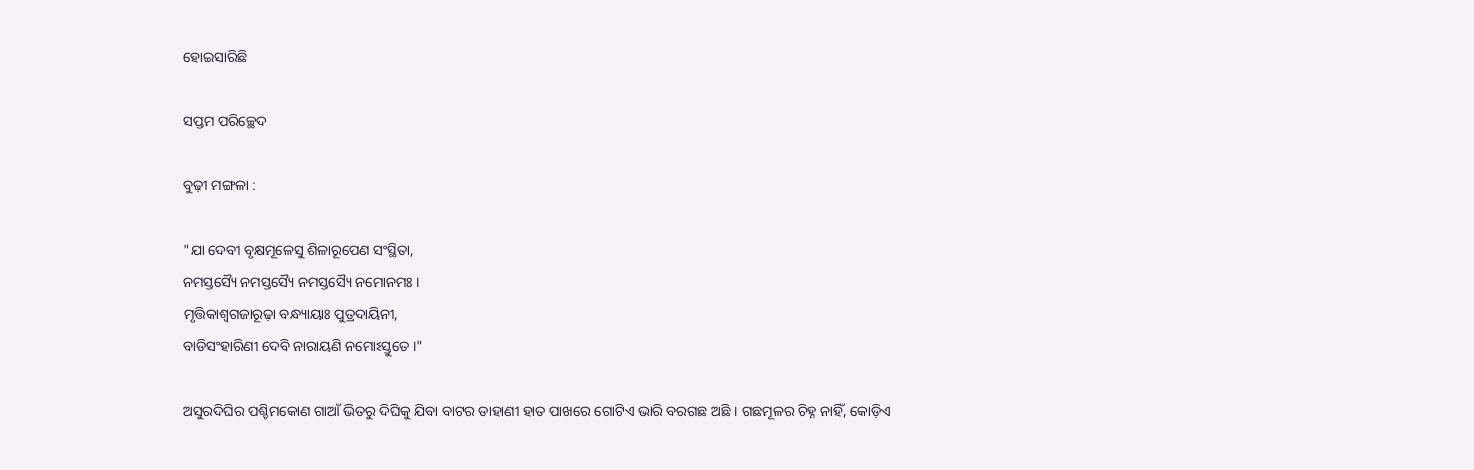ହୋଇସାରିଛି

ସପ୍ତମ ପରିଚ୍ଛେଦ

ବୁଢ଼ୀ ମଙ୍ଗଳା :

"ଯା ଦେବୀ ବୃକ୍ଷମୂଳେସୁ ଶିଳାରୂପେଣ ସଂସ୍ଥିତା,
ନମସ୍ତସ୍ୟୈ ନମସ୍ତସ୍ୟୈ ନମସ୍ତସ୍ୟୈ ନମୋନମଃ ।
ମୃତ୍ତିକାଶ୍ୱଗଜାରୂଢ଼ା ବନ୍ଧ୍ୟାୟାଃ ପୁତ୍ରଦାୟିନୀ,
ବାଡିସଂହାରିଣୀ ଦେବି ନାରାୟଣି ନମୋଽସ୍ତୁତେ ।"

ଅସୁରଦିଘିର ପଶ୍ଚିମକୋଣ ଗାଆଁ ଭିତରୁ ଦିଘିକୁ ଯିବା ବାଟର ଡାହାଣୀ ହାତ ପାଖରେ ଗୋଟିଏ ଭାରି ବରଗଛ ଅଛି । ଗଛମୂଳର ଚିହ୍ନ ନାହିଁ, କୋଡ଼ିଏ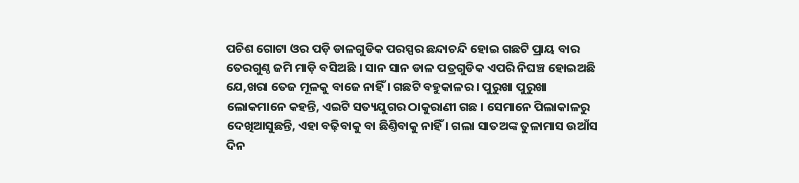ପଚିଶ ଗୋଟା ଓର ପଡ଼ି ଡାଳଗୁଡିକ ପରସ୍ପର ଛନ୍ଦାଚନ୍ଦି ହୋଇ ଗଛଟି ପ୍ରାୟ ବାର ତେରଗୁଣ୍ଠ ଜମି ମାଡ଼ି ବସିଅଛି । ସାନ ସାନ ଡାଳ ପତ୍ରଗୁଡିକ ଏପରି ନିଘଞ୍ଚ ହୋଇଅଛି ଯେ,ଖରା ତେଜ ମୂଳକୁ ବାଜେ ନାହିଁ । ଗଛଟି ବହୁକାଳର । ପୁରୁଖା ପୁରୁଖା ଲୋକମାନେ କହନ୍ତି, ଏଇଟି ସତ୍ୟଯୁଗର ଠାକୁରାଣୀ ଗଛ । ସେମାନେ ପିଲାକାଳରୁ ଦେଖିଆସୁଛନ୍ତି, ଏହା ବଢ଼ିବାକୁ ବା ଛିଣ୍ତିବାକୁ ନାହିଁ । ଗଲା ସାତଅଙ୍କ ତୁଳାମାସ ଉଆଁସ ଦିନ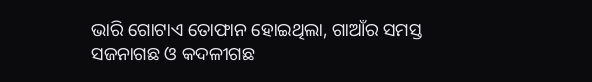ଭାରି ଗୋଟାଏ ତୋଫାନ ହୋଇଥିଲା, ଗାଆଁର ସମସ୍ତ ସଜନାଗଛ ଓ କଦଳୀଗଛ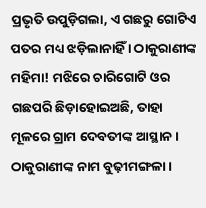ପ୍ରଭୃତି ଉପୁଡ଼ିଗଲା, ଏ ଗଛରୁ ଗୋଟିଏ ପତର ମଧ୍ୟ ଝଡ଼ିଲାନାହିଁ । ଠାକୁରାଣୀଙ୍କ ମହିମା! ମଝିରେ ଚାରିଗୋଟି ଓର ଗଛପରି ଛିଡ଼ାହୋଇଅଛି, ତାହା ମୂଳରେ ଗ୍ରାମ ଦେବତୀଙ୍କ ଆସ୍ଥାନ । ଠାକୁରାଣୀଙ୍କ ନାମ ବୁଢ଼ୀମଙ୍ଗଳା ।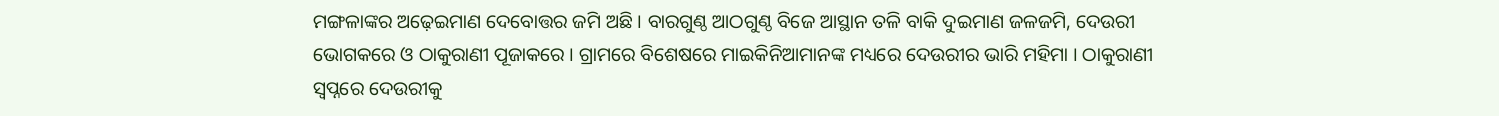ମଙ୍ଗଳାଙ୍କର ଅଢ଼େଇମାଣ ଦେବୋତ୍ତର ଜମି ଅଛି । ବାରଗୁଣ୍ଠ ଆଠଗୁଣ୍ଠ ବିଜେ ଆସ୍ଥାନ ତଳି ବାକି ଦୁଇମାଣ ଜଳଜମି, ଦେଉରୀ ଭୋଗକରେ ଓ ଠାକୁରାଣୀ ପୂଜାକରେ । ଗ୍ରାମରେ ବିଶେଷରେ ମାଇକିନିଆମାନଙ୍କ ମଧ୍ୟରେ ଦେଉରୀର ଭାରି ମହିମା । ଠାକୁରାଣୀ ସ୍ୱପ୍ନରେ ଦେଉରୀକୁ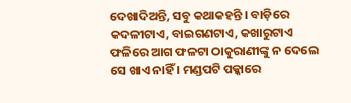ଦେଖାଦିଅନ୍ତି, ସବୁ କଥାକହନ୍ତି । ବାଡ଼ିରେ କଦଳୀଟାଏ, ବାଇଗଣଟାଏ, କଖାରୁଟାଏ ଫଳିରେ ଆଗ ଫଳଟା ଠାକୁରାଣୀଙ୍କୁ ନ ଦେଲେ ସେ ଖାଏ ନାହିଁ । ମଣ୍ଡପଟି ପକ୍କାରେ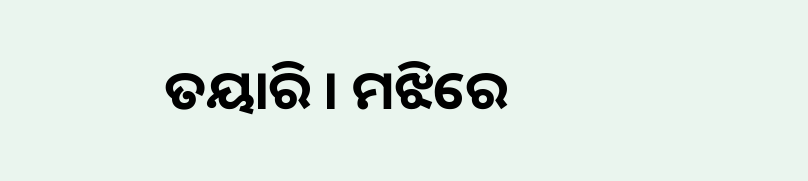ତୟାରି । ମଝିରେ